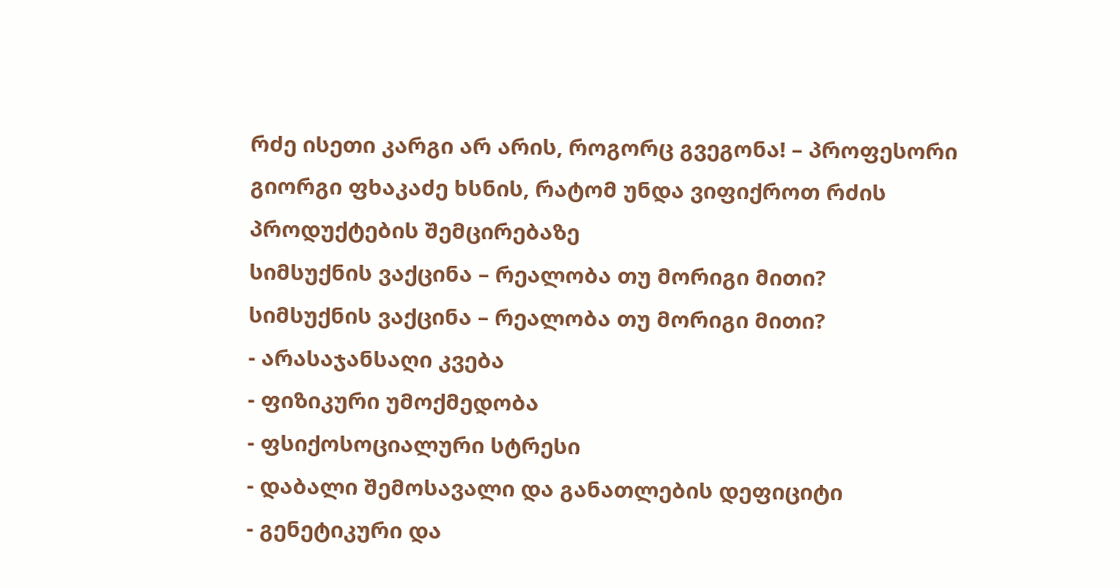რძე ისეთი კარგი არ არის, როგორც გვეგონა! – პროფესორი გიორგი ფხაკაძე ხსნის, რატომ უნდა ვიფიქროთ რძის პროდუქტების შემცირებაზე
სიმსუქნის ვაქცინა – რეალობა თუ მორიგი მითი?
სიმსუქნის ვაქცინა – რეალობა თუ მორიგი მითი?
- არასაჯანსაღი კვება
- ფიზიკური უმოქმედობა
- ფსიქოსოციალური სტრესი
- დაბალი შემოსავალი და განათლების დეფიციტი
- გენეტიკური და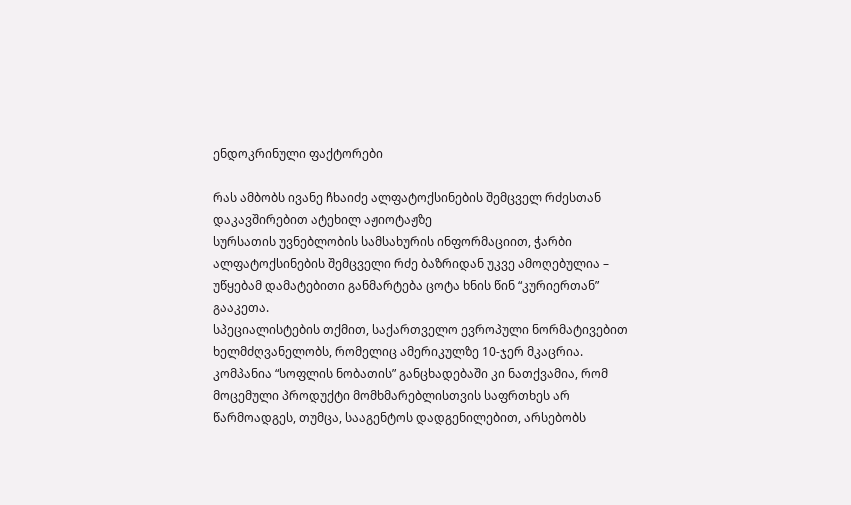ენდოკრინული ფაქტორები

რას ამბობს ივანე ჩხაიძე ალფატოქსინების შემცველ რძესთან დაკავშირებით ატეხილ აჟიოტაჟზე
სურსათის უვნებლობის სამსახურის ინფორმაციით, ჭარბი ალფატოქსინების შემცველი რძე ბაზრიდან უკვე ამოღებულია – უწყებამ დამატებითი განმარტება ცოტა ხნის წინ “კურიერთან” გააკეთა.
სპეციალისტების თქმით, საქართველო ევროპული ნორმატივებით ხელმძღვანელობს, რომელიც ამერიკულზე 10-ჯერ მკაცრია. კომპანია “სოფლის ნობათის” განცხადებაში კი ნათქვამია, რომ მოცემული პროდუქტი მომხმარებლისთვის საფრთხეს არ წარმოადგეს, თუმცა, სააგენტოს დადგენილებით, არსებობს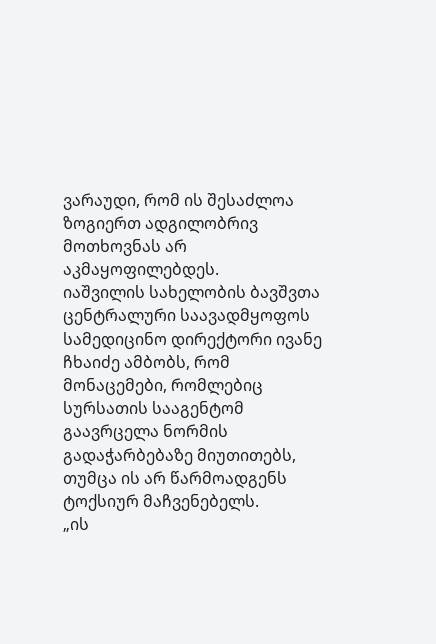ვარაუდი, რომ ის შესაძლოა ზოგიერთ ადგილობრივ მოთხოვნას არ აკმაყოფილებდეს.
იაშვილის სახელობის ბავშვთა ცენტრალური საავადმყოფოს სამედიცინო დირექტორი ივანე ჩხაიძე ამბობს, რომ მონაცემები, რომლებიც სურსათის სააგენტომ გაავრცელა ნორმის გადაჭარბებაზე მიუთითებს, თუმცა ის არ წარმოადგენს ტოქსიურ მაჩვენებელს.
„ის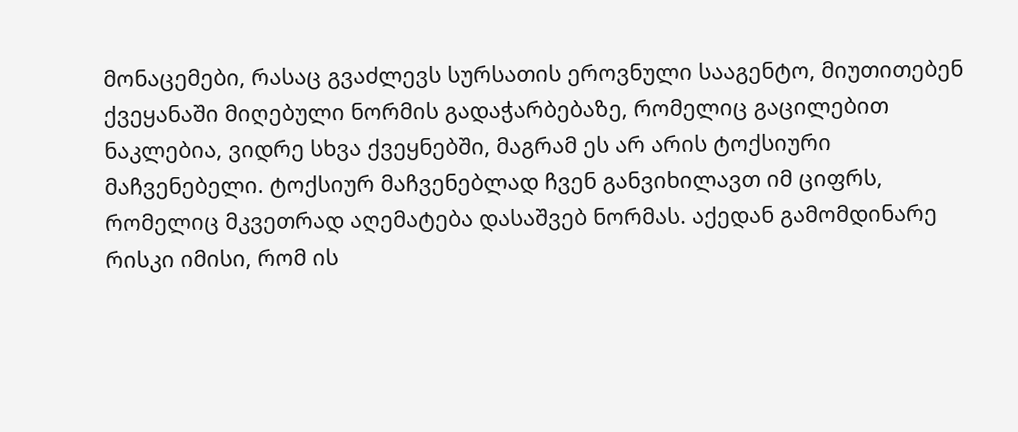მონაცემები, რასაც გვაძლევს სურსათის ეროვნული სააგენტო, მიუთითებენ ქვეყანაში მიღებული ნორმის გადაჭარბებაზე, რომელიც გაცილებით ნაკლებია, ვიდრე სხვა ქვეყნებში, მაგრამ ეს არ არის ტოქსიური მაჩვენებელი. ტოქსიურ მაჩვენებლად ჩვენ განვიხილავთ იმ ციფრს, რომელიც მკვეთრად აღემატება დასაშვებ ნორმას. აქედან გამომდინარე რისკი იმისი, რომ ის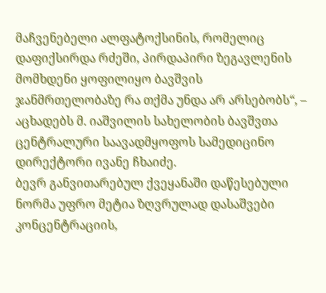მაჩვენებელი ალფატოქსინის, რომელიც დაფიქსირდა რძეში, პირდაპირი ზეგავლენის მომხდენი ყოფილიყო ბავშვის ჯანმრთელობაზე რა თქმა უნდა არ არსებობს“, – აცხადებს მ. იაშვილის სახელობის ბავშვთა ცენტრალური საავადმყოფოს სამედიცინო დირექტორი ივანე ჩხაიძე.
ბევრ განვითარებულ ქვეყანაში დაწესებული ნორმა უფრო მეტია ზღვრულად დასაშვები კონცენტრაციის,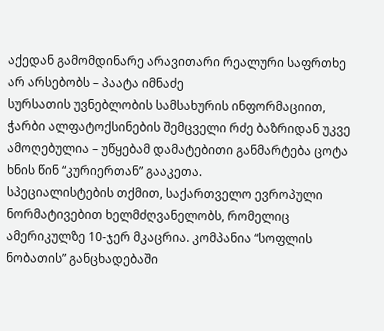აქედან გამომდინარე არავითარი რეალური საფრთხე არ არსებობს – პაატა იმნაძე
სურსათის უვნებლობის სამსახურის ინფორმაციით, ჭარბი ალფატოქსინების შემცველი რძე ბაზრიდან უკვე ამოღებულია – უწყებამ დამატებითი განმარტება ცოტა ხნის წინ “კურიერთან” გააკეთა.
სპეციალისტების თქმით, საქართველო ევროპული ნორმატივებით ხელმძღვანელობს, რომელიც ამერიკულზე 10-ჯერ მკაცრია. კომპანია “სოფლის ნობათის” განცხადებაში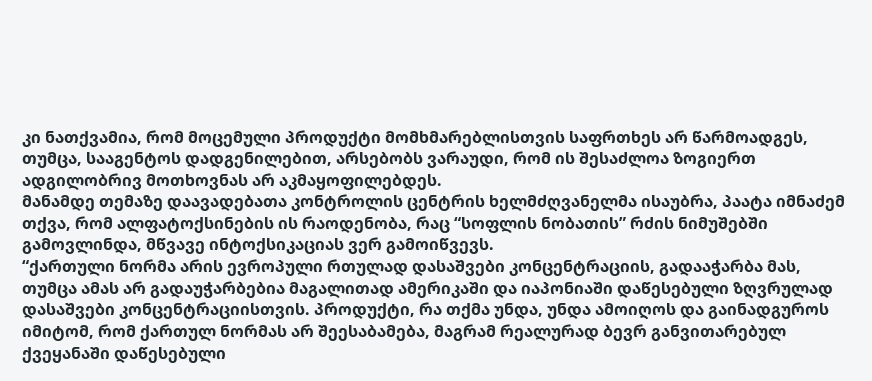კი ნათქვამია, რომ მოცემული პროდუქტი მომხმარებლისთვის საფრთხეს არ წარმოადგეს, თუმცა, სააგენტოს დადგენილებით, არსებობს ვარაუდი, რომ ის შესაძლოა ზოგიერთ ადგილობრივ მოთხოვნას არ აკმაყოფილებდეს.
მანამდე თემაზე დაავადებათა კონტროლის ცენტრის ხელმძღვანელმა ისაუბრა, პაატა იმნაძემ თქვა, რომ ალფატოქსინების ის რაოდენობა, რაც “სოფლის ნობათის” რძის ნიმუშებში გამოვლინდა, მწვავე ინტოქსიკაციას ვერ გამოიწვევს.
“ქართული ნორმა არის ევროპული რთულად დასაშვები კონცენტრაციის, გადააჭარბა მას, თუმცა ამას არ გადაუჭარბებია მაგალითად ამერიკაში და იაპონიაში დაწესებული ზღვრულად დასაშვები კონცენტრაციისთვის. პროდუქტი, რა თქმა უნდა, უნდა ამოიღოს და გაინადგუროს იმიტომ, რომ ქართულ ნორმას არ შეესაბამება, მაგრამ რეალურად ბევრ განვითარებულ ქვეყანაში დაწესებული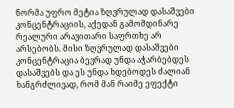ნორმა უფრო მეტია ზღვრულად დასაშვები კონცენტრაციის, აქედან გამომდინარე რეალური არავითარი საფრთხე არ არსებობს. მისი ზღვრულად დასაშვები კონცენტრაცია ბევრად უნდა აჭარბებდეს დასაშვებს და ეს უნდა ხდებოდეს ძალიან ხანგრძლივად, რომ მან რაიმე ეფექტი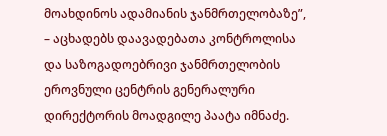მოახდინოს ადამიანის ჯანმრთელობაზე”, – აცხადებს დაავადებათა კონტროლისა და საზოგადოებრივი ჯანმრთელობის ეროვნული ცენტრის გენერალური დირექტორის მოადგილე პაატა იმნაძე.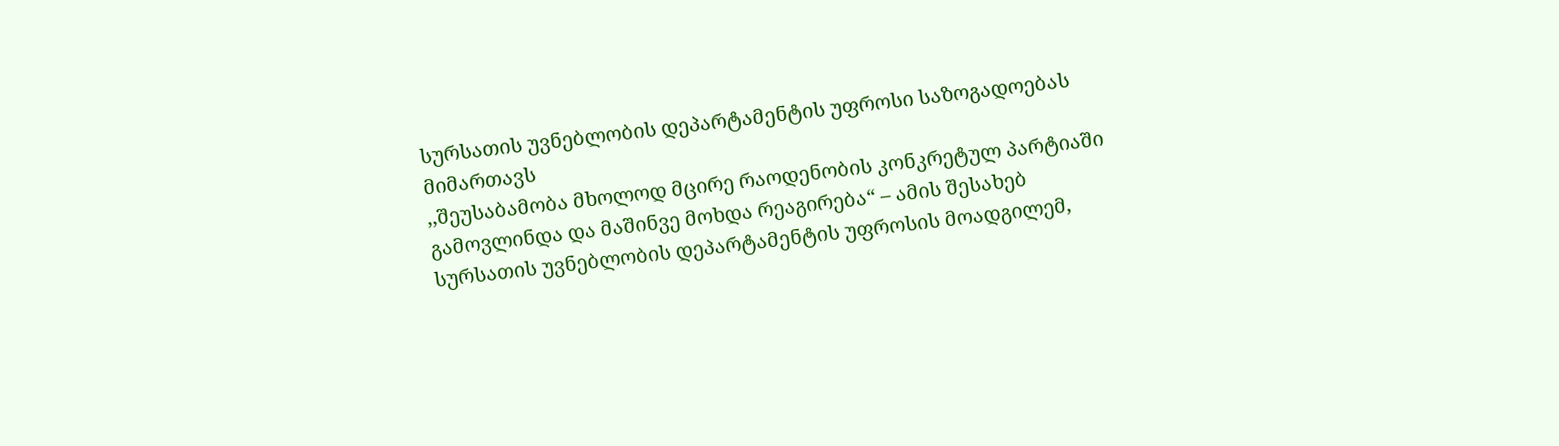სურსათის უვნებლობის დეპარტამენტის უფროსი საზოგადოებას მიმართავს
,,შეუსაბამობა მხოლოდ მცირე რაოდენობის კონკრეტულ პარტიაში გამოვლინდა და მაშინვე მოხდა რეაგირება“ – ამის შესახებ სურსათის უვნებლობის დეპარტამენტის უფროსის მოადგილემ,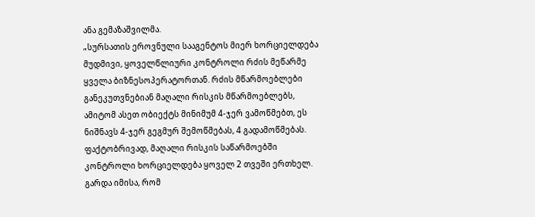ანა გემაზაშვილმა.
„სურსათის ეროვნული სააგენტოს მიერ ხორციელდება მუდმივი, ყოველწლიური კონტროლი რძის მეწარმე ყველა ბიზნესოპერატორთან. რძის მწარმოებლები განეკუთვნებიან მაღალი რისკის მწარმოებლებს, ამიტომ ასეთ ობიექტს მინიმუმ 4-ჯერ ვამოწმებთ, ეს ნიშნავს 4-ჯერ გეგმურ შემოწმებას, 4 გადამოწმებას.
ფაქტობრივად, მაღალი რისკის საწარმოებში კონტროლი ხორციელდება ყოველ 2 თვეში ერთხელ.
გარდა იმისა, რომ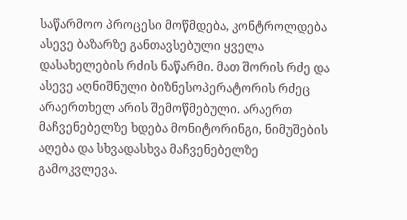საწარმოო პროცესი მოწმდება, კონტროლდება ასევე ბაზარზე განთავსებული ყველა დასახელების რძის ნაწარმი. მათ შორის რძე და ასევე აღნიშნული ბიზნესოპერატორის რძეც არაერთხელ არის შემოწმებული. არაერთ მაჩვენებელზე ხდება მონიტორინგი, ნიმუშების აღება და სხვადასხვა მაჩვენებელზე გამოკვლევა.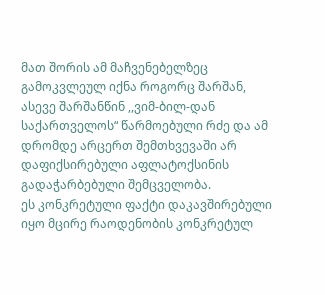მათ შორის ამ მაჩვენებელზეც გამოკვლეულ იქნა როგორც შარშან, ასევე შარშანწინ ,,ვიმ-ბილ-დან საქართველოს“ წარმოებული რძე და ამ დრომდე არცერთ შემთხვევაში არ დაფიქსირებული აფლატოქსინის გადაჭარბებული შემცველობა.
ეს კონკრეტული ფაქტი დაკავშირებული იყო მცირე რაოდენობის კონკრეტულ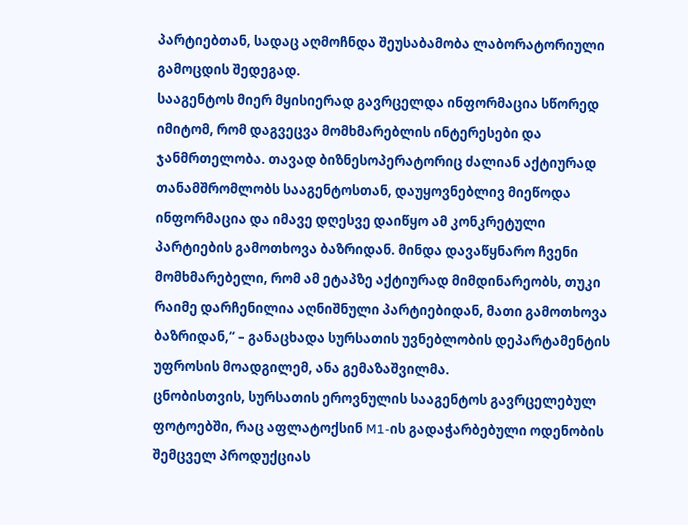პარტიებთან, სადაც აღმოჩნდა შეუსაბამობა ლაბორატორიული გამოცდის შედეგად.
სააგენტოს მიერ მყისიერად გავრცელდა ინფორმაცია სწორედ იმიტომ, რომ დაგვეცვა მომხმარებლის ინტერესები და ჯანმრთელობა. თავად ბიზნესოპერატორიც ძალიან აქტიურად თანამშრომლობს სააგენტოსთან, დაუყოვნებლივ მიეწოდა ინფორმაცია და იმავე დღესვე დაიწყო ამ კონკრეტული პარტიების გამოთხოვა ბაზრიდან. მინდა დავაწყნარო ჩვენი მომხმარებელი, რომ ამ ეტაპზე აქტიურად მიმდინარეობს, თუკი რაიმე დარჩენილია აღნიშნული პარტიებიდან, მათი გამოთხოვა ბაზრიდან,“ – განაცხადა სურსათის უვნებლობის დეპარტამენტის უფროსის მოადგილემ, ანა გემაზაშვილმა.
ცნობისთვის, სურსათის ეროვნულის სააგენტოს გავრცელებულ ფოტოებში, რაც აფლატოქსინ M1-ის გადაჭარბებული ოდენობის შემცველ პროდუქციას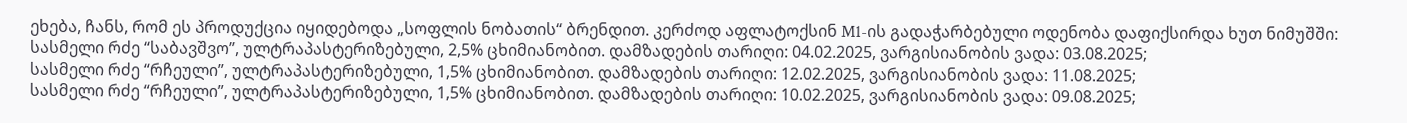ეხება, ჩანს, რომ ეს პროდუქცია იყიდებოდა „სოფლის ნობათის“ ბრენდით. კერძოდ აფლატოქსინ M1-ის გადაჭარბებული ოდენობა დაფიქსირდა ხუთ ნიმუშში:
სასმელი რძე “საბავშვო”, ულტრაპასტერიზებული, 2,5% ცხიმიანობით. დამზადების თარიღი: 04.02.2025, ვარგისიანობის ვადა: 03.08.2025;
სასმელი რძე “რჩეული”, ულტრაპასტერიზებული, 1,5% ცხიმიანობით. დამზადების თარიღი: 12.02.2025, ვარგისიანობის ვადა: 11.08.2025;
სასმელი რძე “რჩეული”, ულტრაპასტერიზებული, 1,5% ცხიმიანობით. დამზადების თარიღი: 10.02.2025, ვარგისიანობის ვადა: 09.08.2025;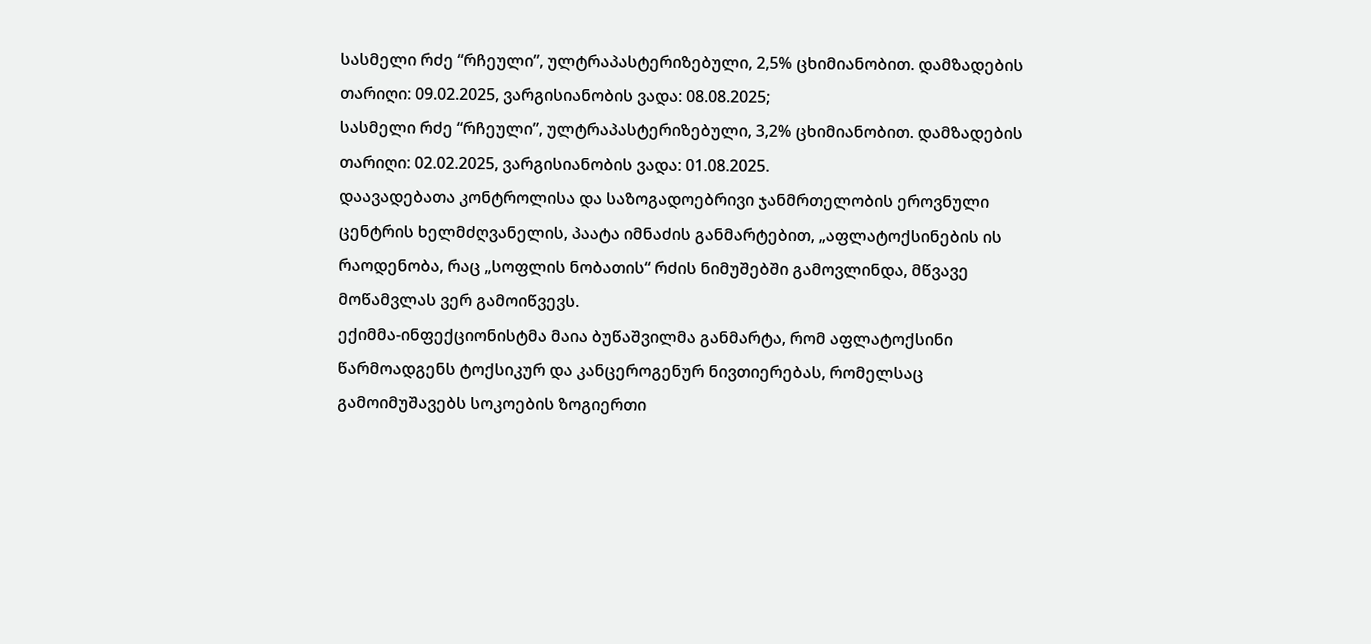სასმელი რძე “რჩეული”, ულტრაპასტერიზებული, 2,5% ცხიმიანობით. დამზადების თარიღი: 09.02.2025, ვარგისიანობის ვადა: 08.08.2025;
სასმელი რძე “რჩეული”, ულტრაპასტერიზებული, 3,2% ცხიმიანობით. დამზადების თარიღი: 02.02.2025, ვარგისიანობის ვადა: 01.08.2025.
დაავადებათა კონტროლისა და საზოგადოებრივი ჯანმრთელობის ეროვნული ცენტრის ხელმძღვანელის, პაატა იმნაძის განმარტებით, „აფლატოქსინების ის რაოდენობა, რაც „სოფლის ნობათის“ რძის ნიმუშებში გამოვლინდა, მწვავე მოწამვლას ვერ გამოიწვევს.
ექიმმა-ინფექციონისტმა მაია ბუწაშვილმა განმარტა, რომ აფლატოქსინი წარმოადგენს ტოქსიკურ და კანცეროგენურ ნივთიერებას, რომელსაც გამოიმუშავებს სოკოების ზოგიერთი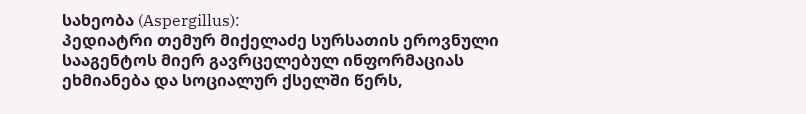სახეობა (Aspergillus):
პედიატრი თემურ მიქელაძე სურსათის ეროვნული სააგენტოს მიერ გავრცელებულ ინფორმაციას ეხმიანება და სოციალურ ქსელში წერს,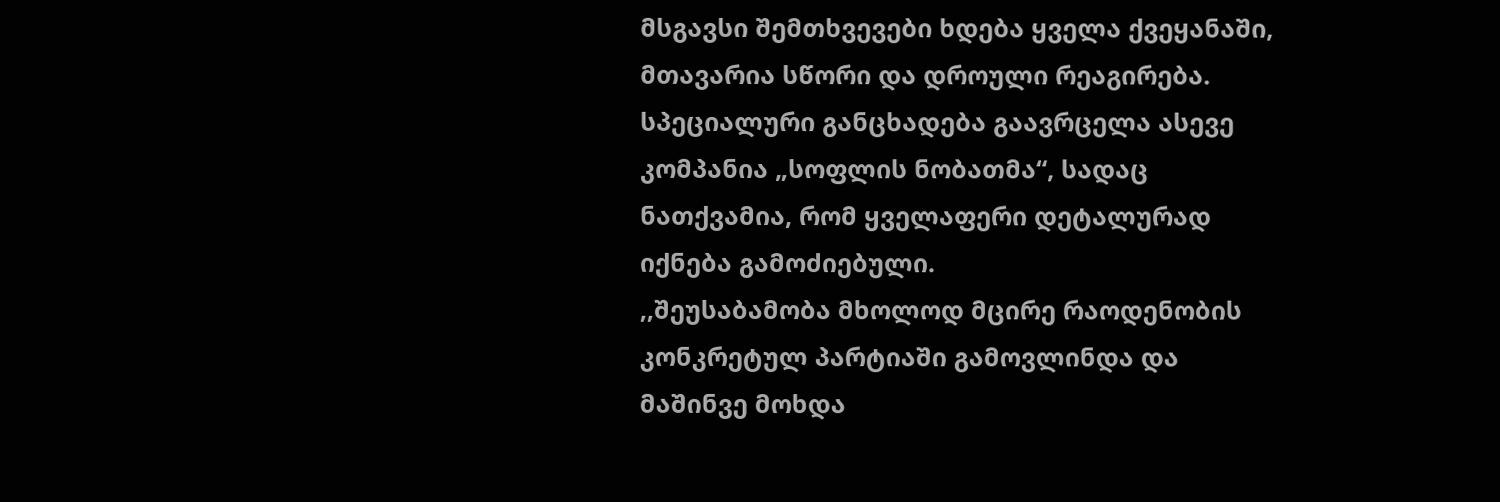მსგავსი შემთხვევები ხდება ყველა ქვეყანაში, მთავარია სწორი და დროული რეაგირება.
სპეციალური განცხადება გაავრცელა ასევე კომპანია „სოფლის ნობათმა“, სადაც ნათქვამია, რომ ყველაფერი დეტალურად იქნება გამოძიებული.
,,შეუსაბამობა მხოლოდ მცირე რაოდენობის კონკრეტულ პარტიაში გამოვლინდა და მაშინვე მოხდა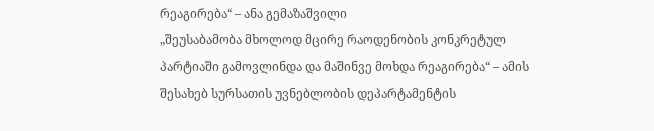რეაგირება“ – ანა გემაზაშვილი
„შეუსაბამობა მხოლოდ მცირე რაოდენობის კონკრეტულ პარტიაში გამოვლინდა და მაშინვე მოხდა რეაგირება“ – ამის შესახებ სურსათის უვნებლობის დეპარტამენტის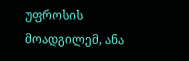უფროსის მოადგილემ, ანა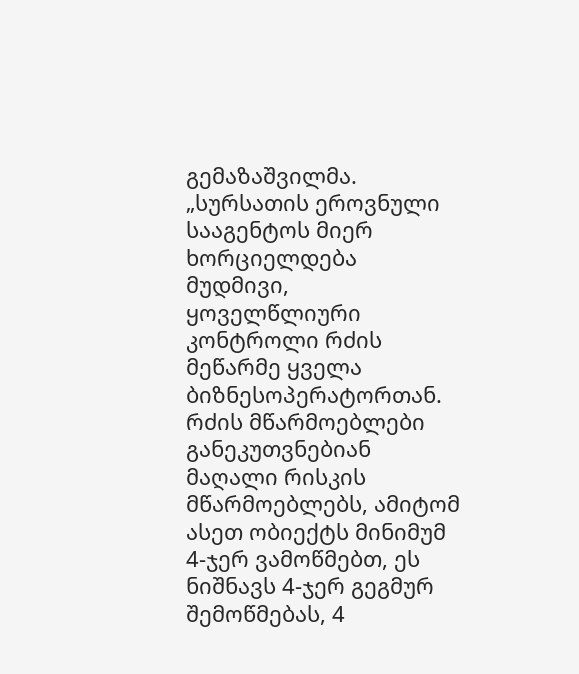გემაზაშვილმა.
„სურსათის ეროვნული სააგენტოს მიერ ხორციელდება მუდმივი, ყოველწლიური კონტროლი რძის მეწარმე ყველა ბიზნესოპერატორთან.
რძის მწარმოებლები განეკუთვნებიან მაღალი რისკის მწარმოებლებს, ამიტომ ასეთ ობიექტს მინიმუმ 4-ჯერ ვამოწმებთ, ეს ნიშნავს 4-ჯერ გეგმურ შემოწმებას, 4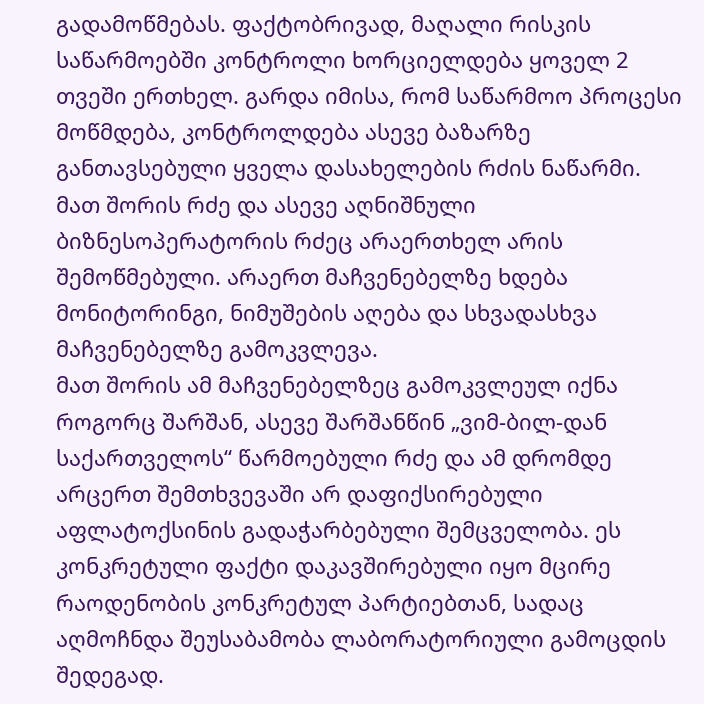გადამოწმებას. ფაქტობრივად, მაღალი რისკის საწარმოებში კონტროლი ხორციელდება ყოველ 2 თვეში ერთხელ. გარდა იმისა, რომ საწარმოო პროცესი მოწმდება, კონტროლდება ასევე ბაზარზე განთავსებული ყველა დასახელების რძის ნაწარმი.
მათ შორის რძე და ასევე აღნიშნული ბიზნესოპერატორის რძეც არაერთხელ არის შემოწმებული. არაერთ მაჩვენებელზე ხდება მონიტორინგი, ნიმუშების აღება და სხვადასხვა მაჩვენებელზე გამოკვლევა.
მათ შორის ამ მაჩვენებელზეც გამოკვლეულ იქნა როგორც შარშან, ასევე შარშანწინ „ვიმ-ბილ-დან საქართველოს“ წარმოებული რძე და ამ დრომდე არცერთ შემთხვევაში არ დაფიქსირებული აფლატოქსინის გადაჭარბებული შემცველობა. ეს კონკრეტული ფაქტი დაკავშირებული იყო მცირე რაოდენობის კონკრეტულ პარტიებთან, სადაც აღმოჩნდა შეუსაბამობა ლაბორატორიული გამოცდის შედეგად.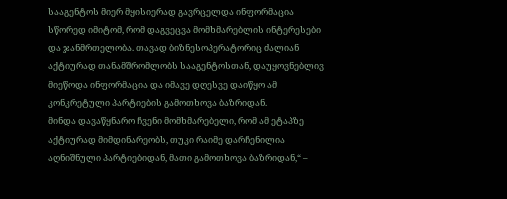სააგენტოს მიერ მყისიერად გავრცელდა ინფორმაცია სწორედ იმიტომ, რომ დაგვეცვა მომხმარებლის ინტერესები და ჯანმრთელობა. თავად ბიზნესოპერატორიც ძალიან აქტიურად თანამშრომლობს სააგენტოსთან, დაუყოვნებლივ მიეწოდა ინფორმაცია და იმავე დღესვე დაიწყო ამ კონკრეტული პარტიების გამოთხოვა ბაზრიდან.
მინდა დავაწყნარო ჩვენი მომხმარებელი, რომ ამ ეტაპზე აქტიურად მიმდინარეობს, თუკი რაიმე დარჩენილია აღნიშნული პარტიებიდან, მათი გამოთხოვა ბაზრიდან,“ –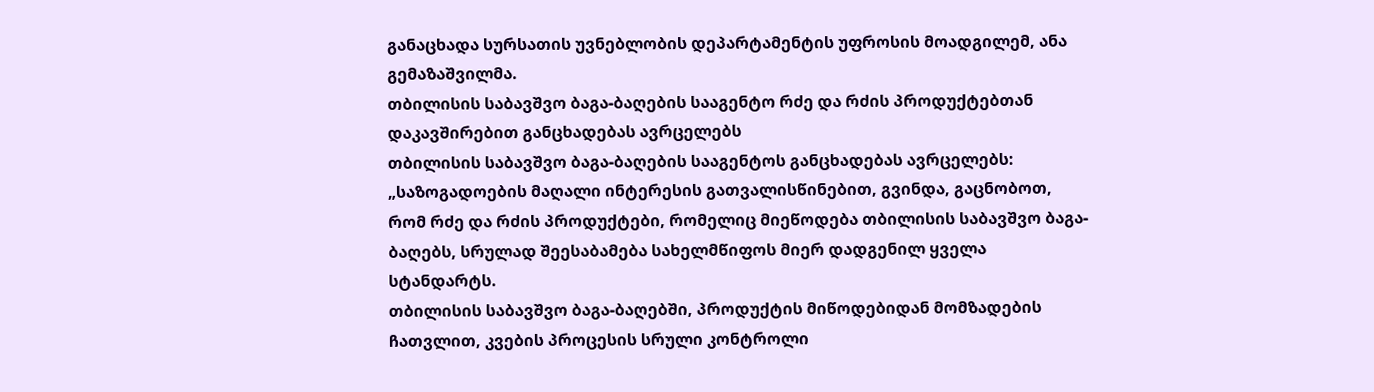განაცხადა სურსათის უვნებლობის დეპარტამენტის უფროსის მოადგილემ, ანა გემაზაშვილმა.
თბილისის საბავშვო ბაგა-ბაღების სააგენტო რძე და რძის პროდუქტებთან დაკავშირებით განცხადებას ავრცელებს
თბილისის საბავშვო ბაგა-ბაღების სააგენტოს განცხადებას ავრცელებს:
„საზოგადოების მაღალი ინტერესის გათვალისწინებით, გვინდა, გაცნობოთ, რომ რძე და რძის პროდუქტები, რომელიც მიეწოდება თბილისის საბავშვო ბაგა-ბაღებს, სრულად შეესაბამება სახელმწიფოს მიერ დადგენილ ყველა სტანდარტს.
თბილისის საბავშვო ბაგა-ბაღებში, პროდუქტის მიწოდებიდან მომზადების ჩათვლით, კვების პროცესის სრული კონტროლი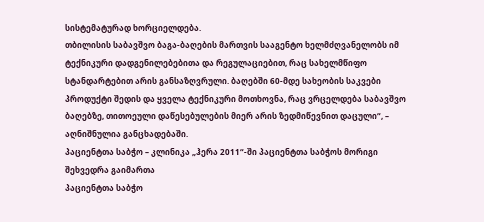სისტემატურად ხორციელდება.
თბილისის საბავშვო ბაგა-ბაღების მართვის სააგენტო ხელმძღვანელობს იმ ტექნიკური დადგენილებებითა და რეგულაციებით, რაც სახელმწიფო სტანდარტებით არის განსაზღვრული. ბაღებში 60-მდე სახეობის საკვები პროდუქტი შედის და ყველა ტექნიკური მოთხოვნა, რაც ვრცელდება საბავშვო ბაღებზე, თითოეული დაწესებულების მიერ არის ზედმიწევნით დაცული“, – აღნიშნულია განცხადებაში.
პაციენტთა საბჭო – კლინიკა „ჰერა 2011“-ში პაციენტთა საბჭოს მორიგი შეხვედრა გაიმართა
პაციენტთა საბჭო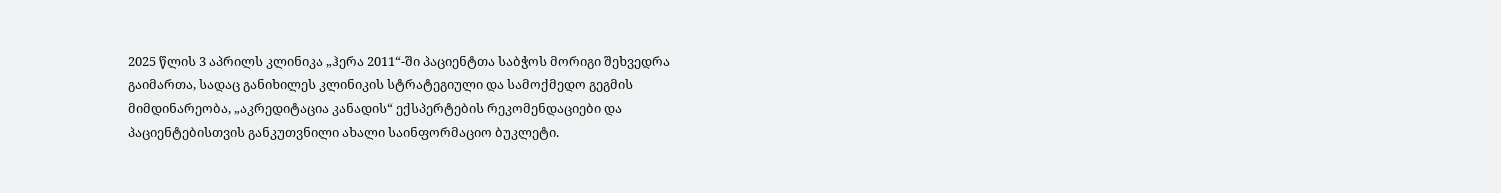2025 წლის 3 აპრილს კლინიკა „ჰერა 2011“-ში პაციენტთა საბჭოს მორიგი შეხვედრა გაიმართა, სადაც განიხილეს კლინიკის სტრატეგიული და სამოქმედო გეგმის მიმდინარეობა, „აკრედიტაცია კანადის“ ექსპერტების რეკომენდაციები და პაციენტებისთვის განკუთვნილი ახალი საინფორმაციო ბუკლეტი.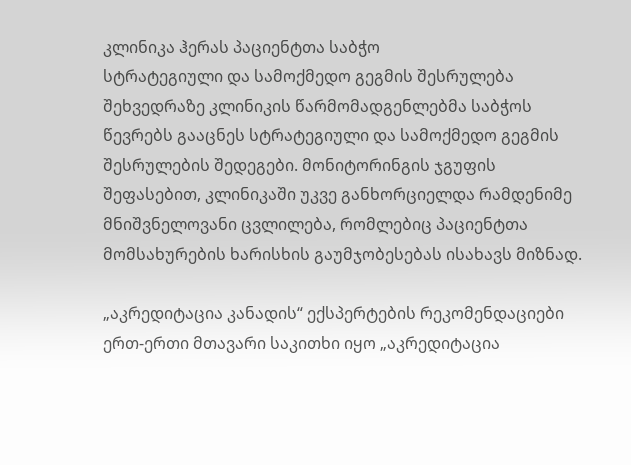კლინიკა ჰერას პაციენტთა საბჭო
სტრატეგიული და სამოქმედო გეგმის შესრულება
შეხვედრაზე კლინიკის წარმომადგენლებმა საბჭოს წევრებს გააცნეს სტრატეგიული და სამოქმედო გეგმის შესრულების შედეგები. მონიტორინგის ჯგუფის შეფასებით, კლინიკაში უკვე განხორციელდა რამდენიმე მნიშვნელოვანი ცვლილება, რომლებიც პაციენტთა მომსახურების ხარისხის გაუმჯობესებას ისახავს მიზნად.

„აკრედიტაცია კანადის“ ექსპერტების რეკომენდაციები
ერთ-ერთი მთავარი საკითხი იყო „აკრედიტაცია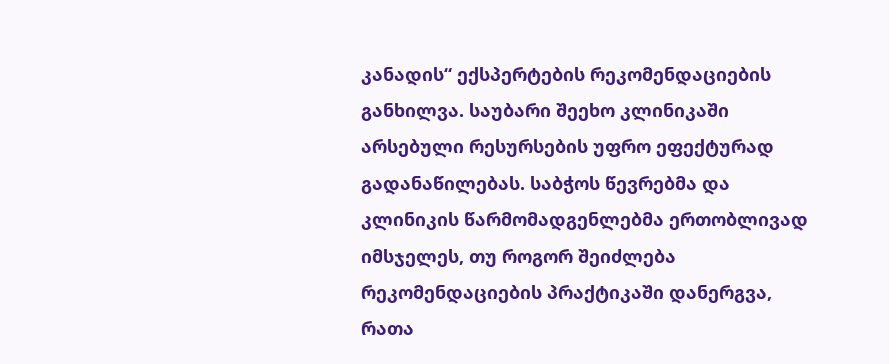კანადის“ ექსპერტების რეკომენდაციების განხილვა. საუბარი შეეხო კლინიკაში არსებული რესურსების უფრო ეფექტურად გადანაწილებას. საბჭოს წევრებმა და კლინიკის წარმომადგენლებმა ერთობლივად იმსჯელეს, თუ როგორ შეიძლება რეკომენდაციების პრაქტიკაში დანერგვა, რათა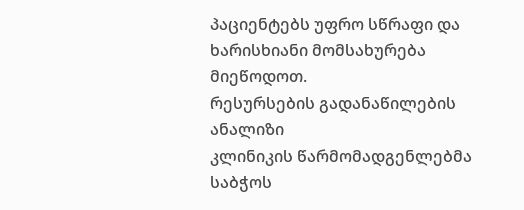პაციენტებს უფრო სწრაფი და ხარისხიანი მომსახურება მიეწოდოთ.
რესურსების გადანაწილების ანალიზი
კლინიკის წარმომადგენლებმა საბჭოს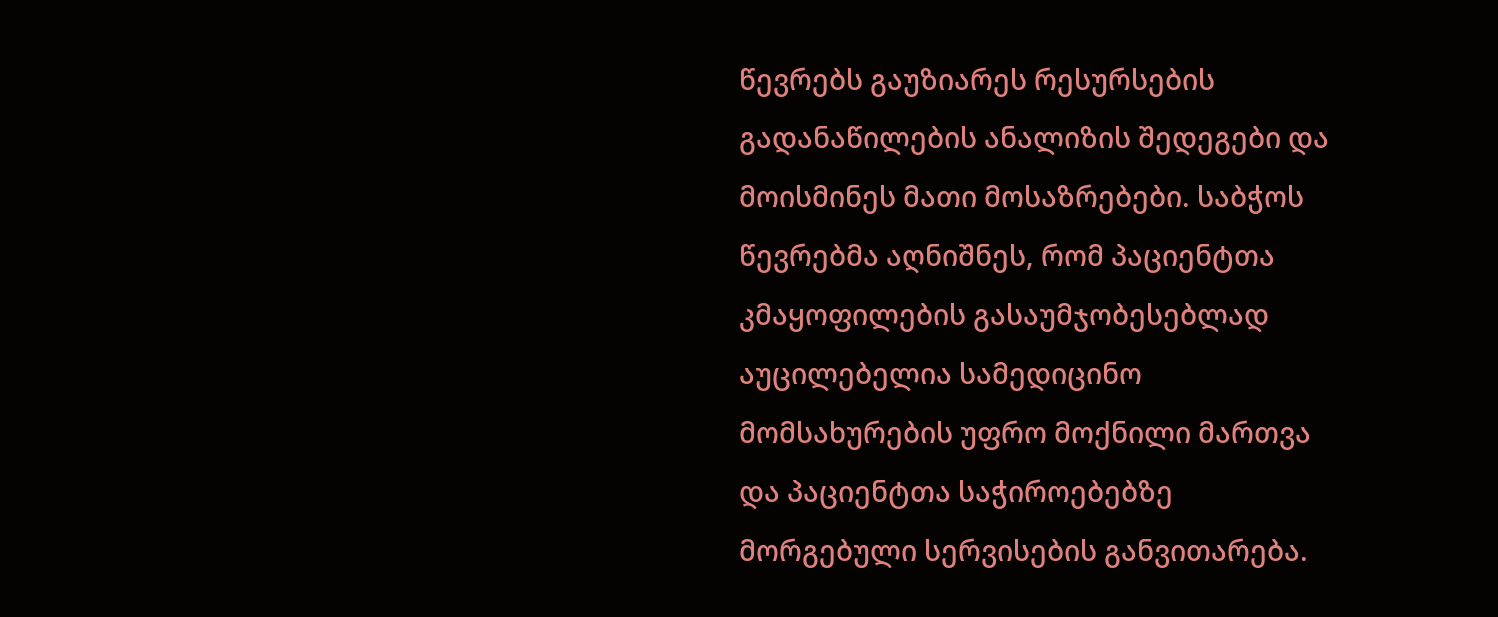წევრებს გაუზიარეს რესურსების გადანაწილების ანალიზის შედეგები და მოისმინეს მათი მოსაზრებები. საბჭოს წევრებმა აღნიშნეს, რომ პაციენტთა კმაყოფილების გასაუმჯობესებლად აუცილებელია სამედიცინო მომსახურების უფრო მოქნილი მართვა და პაციენტთა საჭიროებებზე მორგებული სერვისების განვითარება.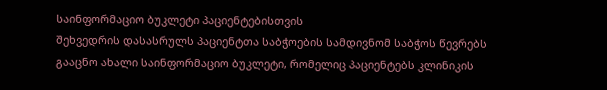საინფორმაციო ბუკლეტი პაციენტებისთვის
შეხვედრის დასასრულს პაციენტთა საბჭოების სამდივნომ საბჭოს წევრებს გააცნო ახალი საინფორმაციო ბუკლეტი, რომელიც პაციენტებს კლინიკის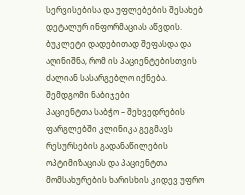სერვისებისა და უფლებების შესახებ დეტალურ ინფორმაციას აწვდის. ბუკლეტი დადებითად შეფასდა და აღინიშნა, რომ ის პაციენტებისთვის ძალიან სასარგებლო იქნება.
შემდგომი ნაბიჯები
პაციენტთა საბჭო – შეხვედრების ფარგლებში კლინიკა გეგმავს რესურსების გადანაწილების ოპტიმიზაციას და პაციენტთა მომსახურების ხარისხის კიდევ უფრო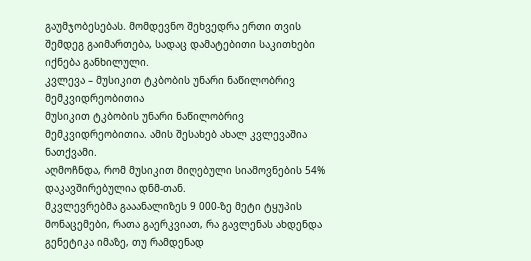გაუმჯობესებას. მომდევნო შეხვედრა ერთი თვის შემდეგ გაიმართება, სადაც დამატებითი საკითხები იქნება განხილული.
კვლევა – მუსიკით ტკბობის უნარი ნაწილობრივ მემკვიდრეობითია
მუსიკით ტკბობის უნარი ნაწილობრივ მემკვიდრეობითია. ამის შესახებ ახალ კვლევაშია ნათქვამი.
აღმოჩნდა, რომ მუსიკით მიღებული სიამოვნების 54% დაკავშირებულია დნმ-თან.
მკვლევრებმა გააანალიზეს 9 000-ზე მეტი ტყუპის მონაცემები, რათა გაერკვიათ, რა გავლენას ახდენდა გენეტიკა იმაზე, თუ რამდენად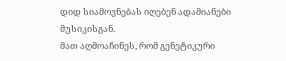დიდ სიამოვნებას იღებენ ადამიანები მუსიკისგან.
მათ აღმოაჩინეს, რომ გენეტიკური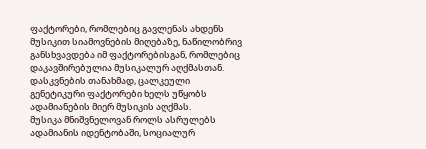ფაქტორები, რომლებიც გავლენას ახდენს მუსიკით სიამოვნების მიღებაზე, ნაწილობრივ განსხვავდება იმ ფაქტორებისგან, რომლებიც დაკავშირებულია მუსიკალურ აღქმასთან. დასკვნების თანახმად, ცალკეული გენეტიკური ფაქტორები ხელს უწყობს ადამიანების მიერ მუსიკის აღქმას.
მუსიკა მნიშვნელოვან როლს ასრულებს ადამიანის იდენტობაში, სოციალურ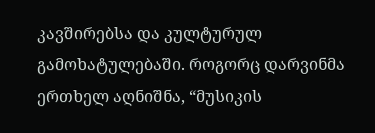კავშირებსა და კულტურულ გამოხატულებაში. როგორც დარვინმა ერთხელ აღნიშნა, “მუსიკის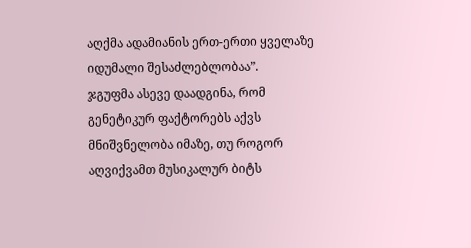აღქმა ადამიანის ერთ-ერთი ყველაზე იდუმალი შესაძლებლობაა”.
ჯგუფმა ასევე დაადგინა, რომ გენეტიკურ ფაქტორებს აქვს მნიშვნელობა იმაზე, თუ როგორ აღვიქვამთ მუსიკალურ ბიტს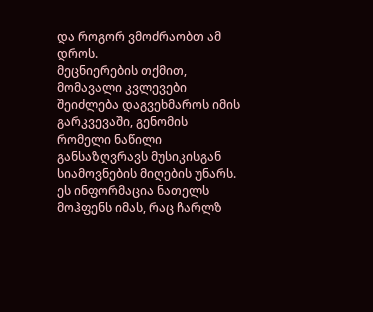და როგორ ვმოძრაობთ ამ დროს.
მეცნიერების თქმით, მომავალი კვლევები შეიძლება დაგვეხმაროს იმის გარკვევაში, გენომის რომელი ნაწილი განსაზღვრავს მუსიკისგან სიამოვნების მიღების უნარს. ეს ინფორმაცია ნათელს მოჰფენს იმას, რაც ჩარლზ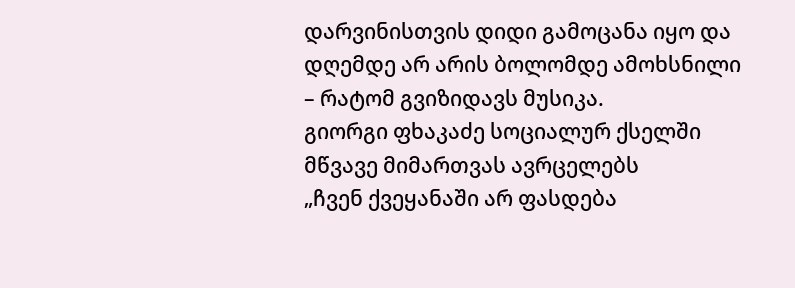დარვინისთვის დიდი გამოცანა იყო და დღემდე არ არის ბოლომდე ამოხსნილი – რატომ გვიზიდავს მუსიკა.
გიორგი ფხაკაძე სოციალურ ქსელში მწვავე მიმართვას ავრცელებს
„ჩვენ ქვეყანაში არ ფასდება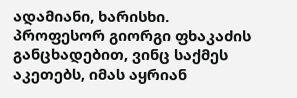ადამიანი, ხარისხი.
პროფესორ გიორგი ფხაკაძის განცხადებით, ვინც საქმეს აკეთებს, იმას აყრიან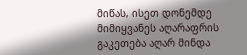მიწას, ისეთ დონემდე მიმიყვანეს აღარაფრის გაკეთება აღარ მინდა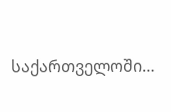საქართველოში…